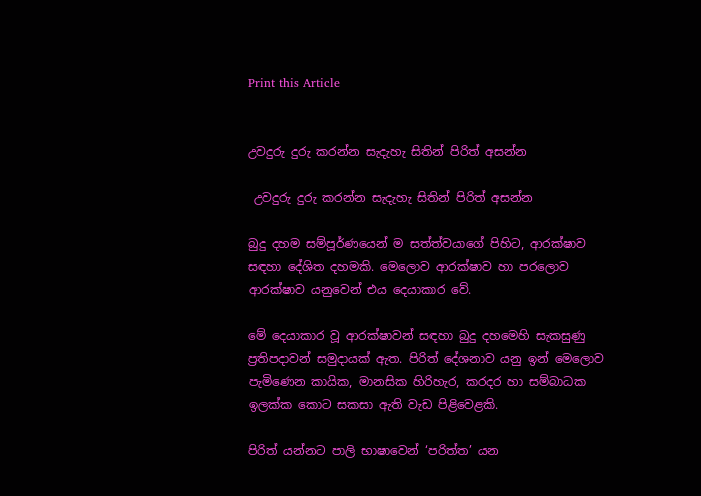Print this Article


උවදුරු දුරු කරන්න සැදැහැ සිතින් පිරිත් අසන්න

 උවදුරු දුරු කරන්න සැදැහැ සිතින් පිරිත් අසන්න

බුදු දහම සම්පූර්ණයෙන් ම සත්ත්වයාගේ පිහිට, ආරක්ෂාව සඳහා දේශිත දහමකි. මෙලොව ආරක්ෂාව හා පරලොව ආරක්ෂාව යනුවෙන් එය දෙයාකාර වේ.

මේ දෙයාකාර වූ ආරක්ෂාවන් සඳහා බුදු දහමෙහි සැකසුණු ප්‍රතිපදාවන් සමුදායක් ඇත. පිරිත් දේශනාව යනු ඉන් මෙලොව පැමිණෙන කායික, මානසික හිරිහැර, කරදර හා සම්බාධක ඉලක්ක කොට සකසා ඇති වැඩ පිළිවෙළකි.

පිරිත් යන්නට පාලි භාෂාවෙන් ‘පරිත්ත’ යන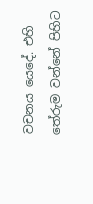වචනය යෙදේ. එහි තේරුම වන්නේ පිහිට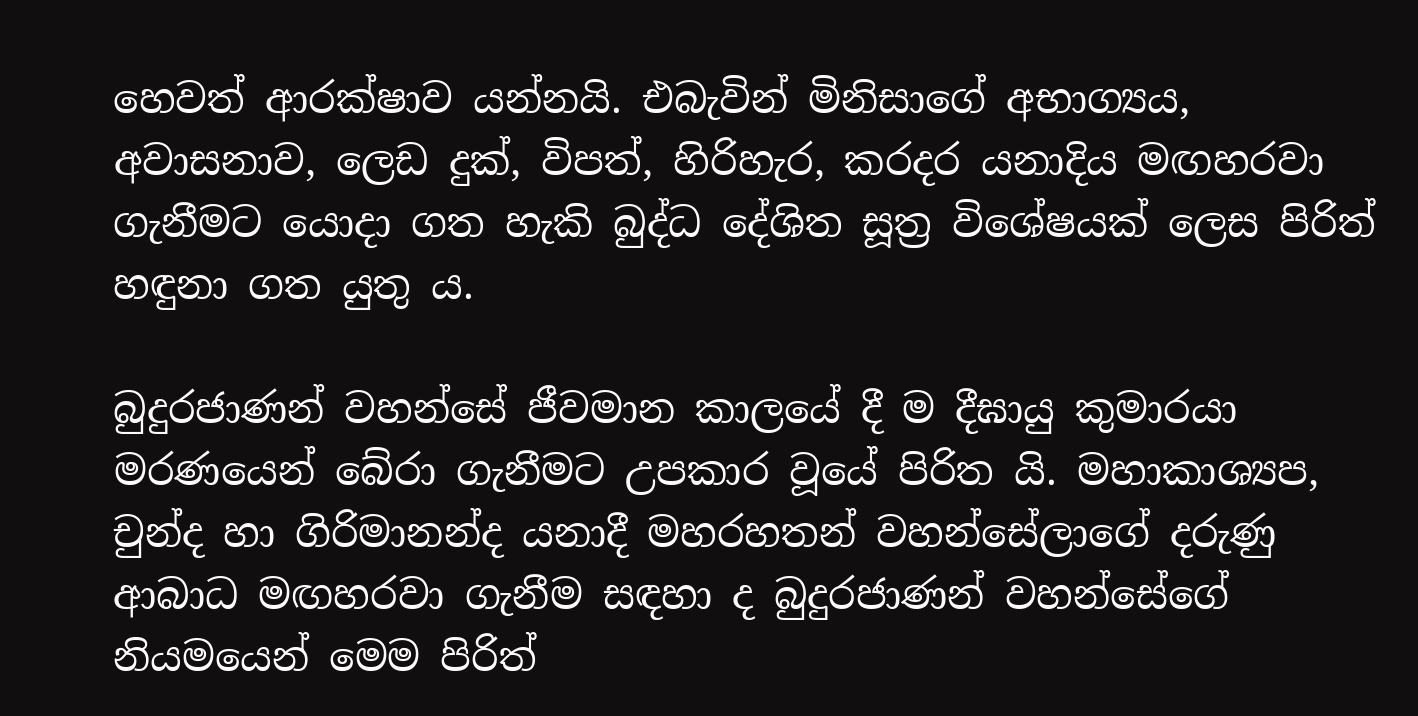හෙවත් ආරක්ෂාව යන්නයි. එබැවින් මිනිසාගේ අභාග්‍යය, අවාසනාව, ලෙඩ දුක්, විපත්, හිරිහැර, කරදර යනාදිය මඟහරවා ගැනීමට යොදා ගත හැකි බුද්ධ දේශිත සූත්‍ර විශේෂයක් ලෙස පිරිත් හඳුනා ගත යුතු ය.

බුදුරජාණන් වහන්සේ ජීවමාන කාලයේ දී ම දීඝායු කුමාරයා මරණයෙන් බේරා ගැනීමට උපකාර වූයේ පිරිත යි. මහාකාශ්‍යප, චුන්ද හා ගිරිමානන්ද යනාදී මහරහතන් වහන්සේලාගේ දරුණු ආබාධ මඟහරවා ගැනීම සඳහා ද බුදුරජාණන් වහන්සේගේ නියමයෙන් මෙම පිරිත්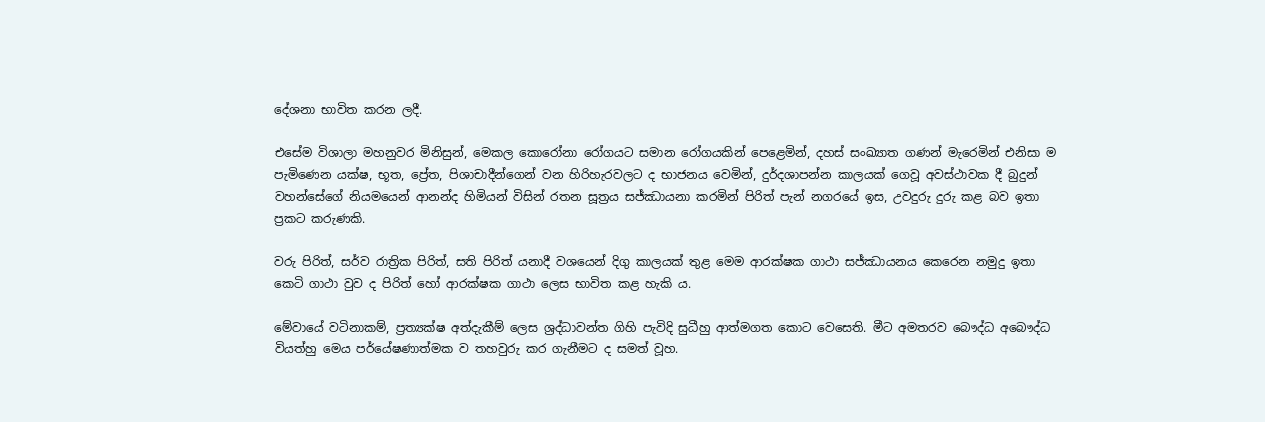දේශනා භාවිත කරන ලදී.

එසේම විශාලා මහනුවර මිනිසුන්, මෙකල කොරෝනා රෝගයට සමාන රෝගයකින් පෙළෙමින්, දහස් සංඛ්‍යාත ගණන් මැරෙමින් එනිසා ම පැමිණෙන යක්ෂ, භූත, ප්‍රේත, පිශාචාදීන්ගෙන් වන හිරිහැරවලට ද භාජනය වෙමින්, දුර්දශාපන්න කාලයක් ගෙවූ අවස්ථාවක දී බුදුන් වහන්සේගේ නියමයෙන් ආනන්ද හිමියන් විසින් රතන සූත්‍රය සජ්ඣායනා කරමින් පිරිත් පැන් නගරයේ ඉස, උවදුරු දුරු කළ බව ඉතා ප්‍රකට කරුණකි.

වරු පිරිත්, සර්ව රාත්‍රික පිරිත්, සති පිරිත් යනාදී වශයෙන් දිගු කාලයක් තුළ මෙම ආරක්ෂක ගාථා සජ්ඣායනය කෙරෙන නමුදු ඉතා කෙටි ගාථා වුව ද පිරිත් හෝ ආරක්ෂක ගාථා ලෙස භාවිත කළ හැකි ය.

මේවායේ වටිනාකම්, ප්‍රත්‍යක්ෂ අත්දැකීම් ලෙස ශ්‍රද්ධාවන්ත ගිහි පැවිදි සුධීහු ආත්මගත කොට වෙසෙති. මීට අමතරව බෞද්ධ අබෞද්ධ වියත්හු මෙය පර්යේෂණාත්මක ව තහවුරු කර ගැනීමට ද සමත් වූහ.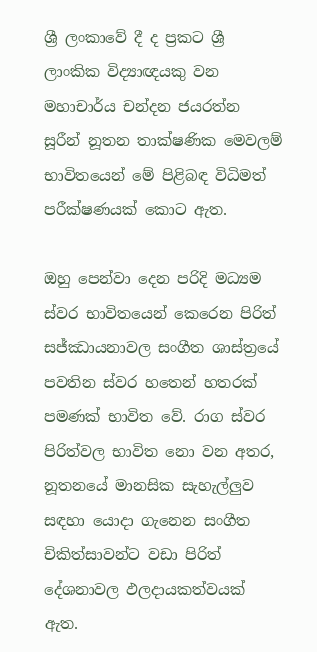ශ්‍රී ලංකාවේ දී ද ප්‍රකට ශ්‍රී ලාංකික විද්‍යාඥයකු වන මහාචාර්ය චන්දන ජයරත්න සූරීන් නූතන තාක්ෂණික මෙවලම් භාවිතයෙන් මේ පිළිබඳ විධිමත් පරීක්ෂණයක් කොට ඇත.

ඔහු පෙන්වා දෙන පරිදි මධ්‍යම ස්වර භාවිතයෙන් කෙරෙන පිරිත් සජ්ඣායනාවල සංගීත ශාස්ත්‍රයේ පවතින ස්වර හතෙන් හතරක් පමණක් භාවිත වේ. රාග ස්වර පිරිත්වල භාවිත නො වන අතර, නූතනයේ මානසික සැහැල්ලුව සඳහා යොදා ගැනෙන සංගීත චිකිත්සාවන්ට වඩා පිරිත් දේශනාවල ඵලදායකත්වයක් ඇත.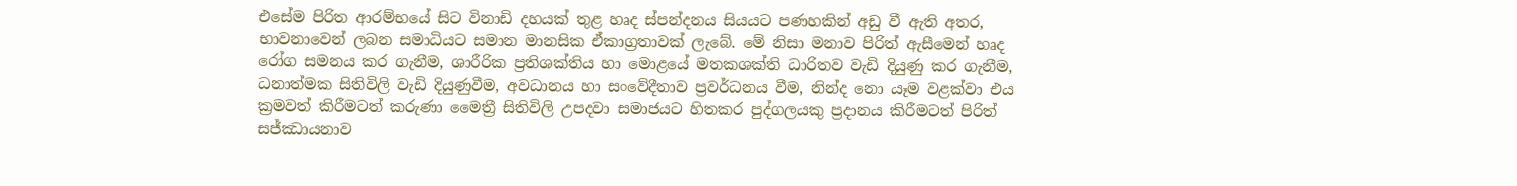එසේම පිරිත ආරම්භයේ සිට විනාඩි දහයක් තුළ හෘද ස්පන්දනය සියයට පණහකින් අඩු වී ඇති අතර, භාවනාවෙන් ලබන සමාධියට සමාන මානසික ඒකාග්‍රතාවක් ලැබේ. මේ නිසා මනාව පිරිත් ඇසීමෙන් හෘද රෝග සමනය කර ගැනීම, ශාරීරික ප්‍රතිශක්තිය හා මොළයේ මතකශක්ති ධාරිතව වැඩි දියුණු කර ගැනීම, ධනාත්මක සිතිවිලි වැඩි දියුණුවීම, අවධානය හා සංවේදීතාව ප්‍රවර්ධනය වීම, නින්ද නො යෑම වළක්වා එය ක්‍රමවත් කිරීමටත් කරුණා මෛත්‍රී සිතිවිලි උපදවා සමාජයට හිතකර පුද්ගලයකු ප්‍රදානය කිරීමටත් පිරිත් සජ්ඣායනාව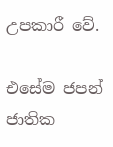උපකාරී වේ.

එසේම ජපන් ජාතික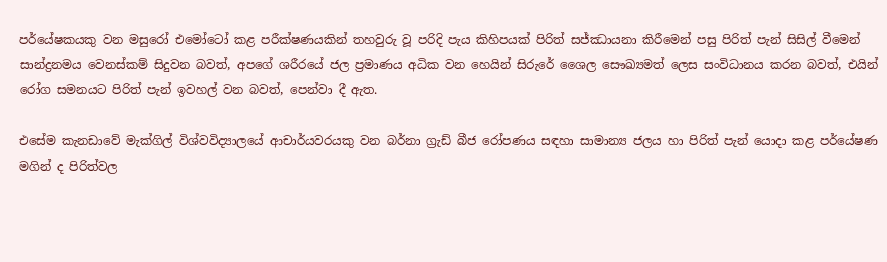පර්යේෂකයකු වන මසුරෝ එමෝටෝ කළ පරීක්ෂණයකින් තහවුරු වූ පරිදි පැය කිහිපයක් පිරිත් සජ්ඣායනා කිරීමෙන් පසු පිරිත් පැන් සිසිල් වීමෙන් සාන්ද්‍රනමය වෙනස්කම් සිදුවන බවත්, අපගේ ශරීරයේ ජල ප්‍රමාණය අධික වන හෙයින් සිරුරේ ශෛල සෞඛ්‍යමත් ලෙස සංවිධානය කරන බවත්, එයින් රෝග සමනයට පිරිත් පැන් ඉවහල් වන බවත්, පෙන්වා දී ඇත.

එසේම කැනඩාවේ මැක්ගිල් විශ්වවිද්‍යාලයේ ආචාර්යවරයකු වන බර්නා ග්‍රැඩ් බීජ රෝපණය සඳහා සාමාන්‍ය ජලය හා පිරිත් පැන් යොදා කළ පර්යේෂණ මගින් ද පිරිත්වල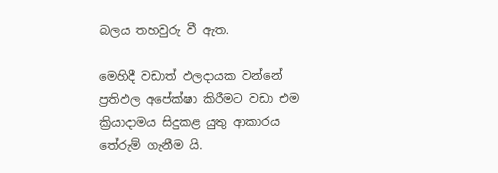බලය තහවුරු වී ඇත.

මෙහිදී වඩාත් ඵලදායක වන්නේ ප්‍රතිඵල අපේක්ෂා කිරීමට වඩා එම ක්‍රියාදාමය සිදුකළ යුතු ආකාරය තේරුම් ගැනීම යි.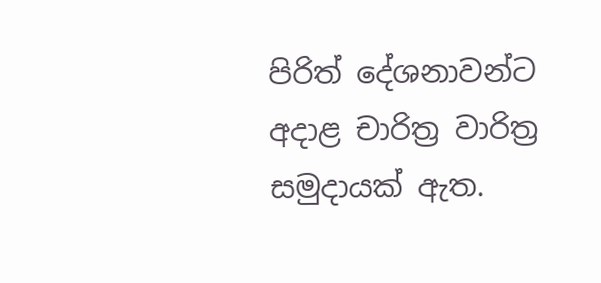පිරිත් දේශනාවන්ට අදාළ චාරිත්‍ර වාරිත්‍ර සමුදායක් ඇත.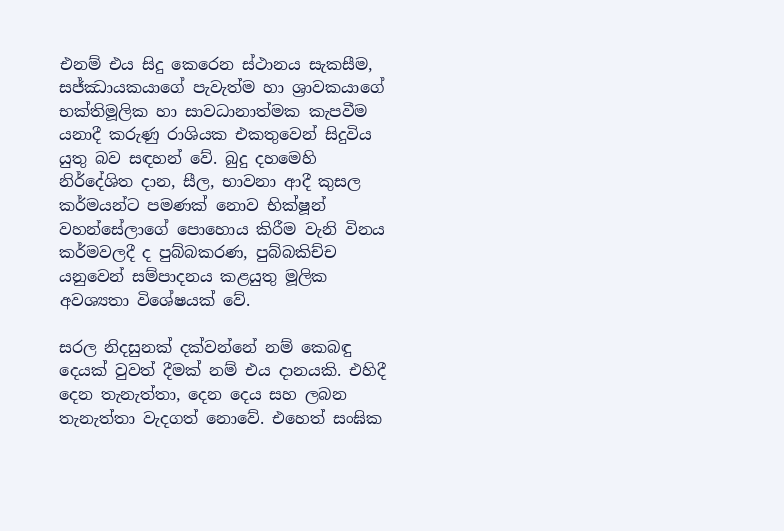එනම් එය සිදු කෙරෙන ස්ථානය සැකසීම, සජ්ඣායකයාගේ පැවැත්ම හා ශ්‍රාවකයාගේ භක්තිමූලික හා සාවධානාත්මක කැපවීම යනාදී කරුණු රාශියක එකතුවෙන් සිදුවිය යුතු බව සඳහන් වේ. බුදු දහමෙහි නිර්දේශිත දාන, සීල, භාවනා ආදී කුසල කර්මයන්ට පමණක් නොව භික්ෂූන් වහන්සේලාගේ පොහොය කිරීම වැනි විනය කර්මවලදී ද පුබ්බකරණ, පුබ්බකිච්ච යනුවෙන් සම්පාදනය කළයුතු මූලික අවශ්‍යතා විශේෂයක් වේ.

සරල නිදසුනක් දක්වන්නේ නම් කෙබඳු දෙයක් වුවත් දීමක් නම් එය දානයකි. එහිදී දෙන තැනැත්තා, දෙන දෙය සහ ලබන තැනැත්තා වැදගත් නොවේ. එහෙත් සංඝික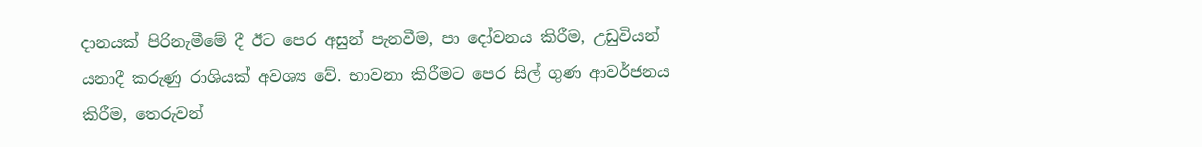දානයක් පිරිනැමීමේ දී ඊට පෙර අසුන් පැනවීම, පා දෝවනය කිරීම, උඩුවියන් යනාදී කරුණු රාශියක් අවශ්‍ය වේ. භාවනා කිරීමට පෙර සිල් ගුණ ආවර්ජනය කිරීම, තෙරුවන්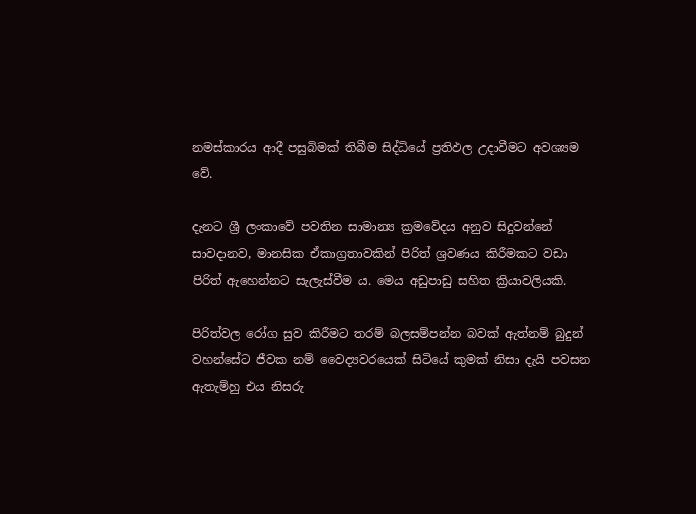නමස්කාරය ආදී පසුබිමක් තිබීම සිද්ධියේ ප්‍රතිඵල උදාවීමට අවශ්‍යම වේ.

දැනට ශ්‍රී ලංකාවේ පවතින සාමාන්‍ය ක්‍රමවේදය අනුව සිදුවන්නේ සාවදානව, මානසික ඒකාග්‍රතාවකින් පිරිත් ශ්‍රවණය කිරීමකට වඩා පිරිත් ඇහෙන්නට සැලැස්වීම ය. මෙය අඩුපාඩු සහිත ක්‍රියාවලියකි.

පිරිත්වල රෝග සුව කිරීමට තරම් බලසම්පන්න බවක් ඇත්නම් බුදුන් වහන්සේට ජීවක නම් වෛද්‍යවරයෙක් සිටියේ කුමක් නිසා දැයි පවසන ඇතැම්හු එය නිසරු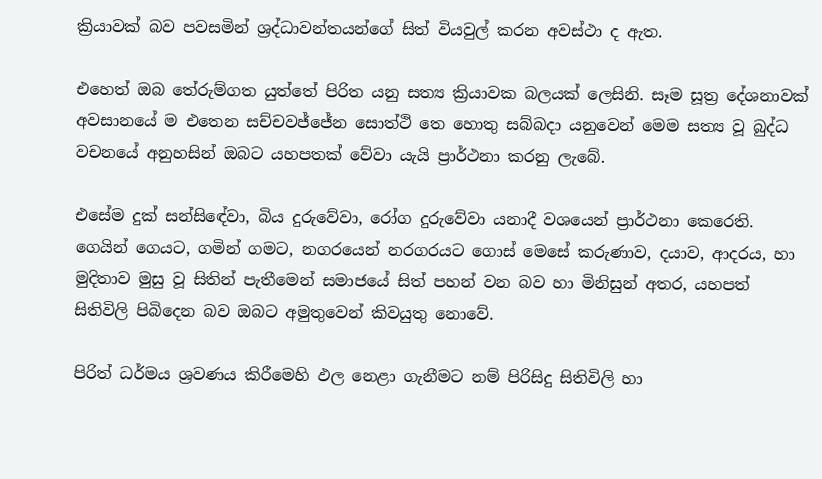ක්‍රියාවක් බව පවසමින් ශ්‍රද්ධාවන්තයන්ගේ සිත් වියවුල් කරන අවස්ථා ද ඇත.

එහෙත් ඔබ තේරුම්ගත යුත්තේ පිරිත යනු සත්‍ය ක්‍රියාවක බලයක් ලෙසිනි. සෑම සූත්‍ර දේශනාවක් අවසානයේ ම එතෙන සච්චවජ්ජේන සොත්ථි තෙ හොතු සබ්බදා යනුවෙන් මෙම සත්‍ය වූ බුද්ධ වචනයේ අනුහසින් ඔබට යහපතක් වේවා යැයි ප්‍රාර්ථනා කරනු ලැබේ.

එසේම දුක් සන්සිඳේවා, බිය දුරුවේවා, රෝග දුරුවේවා යනාදී වශයෙන් ප්‍රාර්ථනා කෙරෙති. ගෙයින් ගෙයට, ගමින් ගමට, නගරයෙන් නරගරයට ගොස් මෙසේ කරුණාව, දයාව, ආදරය, හා මුදිතාව මුසු වූ සිතින් පැතීමෙන් සමාජයේ සිත් පහන් වන බව හා මිනිසුන් අතර, යහපත් සිතිවිලි පිබිදෙන බව ඔබට අමුතුවෙන් කිවයුතු නොවේ.

පිරිත් ධර්මය ශ්‍රවණය කිරීමෙහි ඵල නෙළා ගැනීමට නම් පිරිසිදු සිතිවිලි හා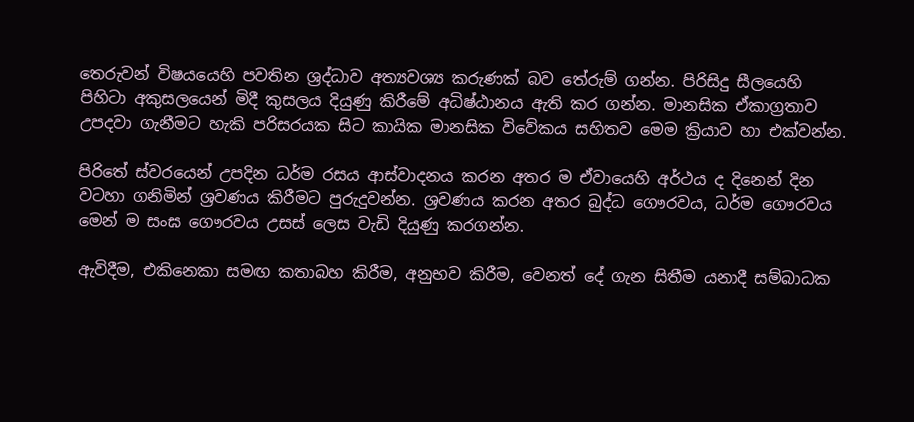තෙරුවන් විෂයයෙහි පවතින ශ්‍රද්ධාව අත්‍යවශ්‍ය කරුණක් බව තේරුම් ගන්න. පිරිසිදු සීලයෙහි පිහිටා අකුසලයෙන් මිදී කුසලය දියුණු කිරීමේ අධිෂ්ඨානය ඇති කර ගන්න. මානසික ඒකාග්‍රතාව උපදවා ගැනීමට හැකි පරිසරයක සිට කායික මානසික විවේකය සහිතව මෙම ක්‍රියාව හා එක්වන්න.

පිරිතේ ස්වරයෙන් උපදින ධර්ම රසය ආස්වාදනය කරන අතර ම ඒවායෙහි අර්ථය ද දිනෙන් දින වටහා ගනිමින් ශ්‍රවණය කිරීමට පුරුදුවන්න. ශ්‍රවණය කරන අතර බුද්ධ ගෞරවය, ධර්ම ගෞරවය මෙන් ම සංඝ ගෞරවය උසස් ලෙස වැඩි දියුණු කරගන්න.

ඇවිදීම, එකිනෙකා සමඟ කතාබහ කිරීම, අනුභව කිරීම, වෙනත් දේ ගැන සිතීම යනාදී සම්බාධක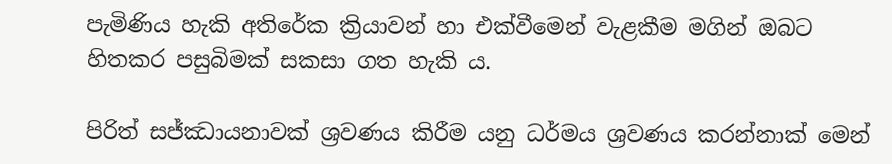පැමිණිය හැකි අතිරේක ක්‍රියාවන් හා එක්වීමෙන් වැළකීම මගින් ඔබට හිතකර පසුබිමක් සකසා ගත හැකි ය.

පිරිත් සජ්ඣායනාවක් ශ්‍රවණය කිරීම යනු ධර්මය ශ්‍රවණය කරන්නාක් මෙන්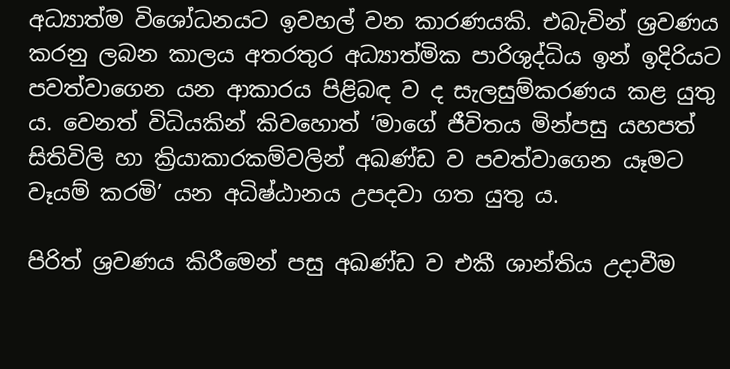අධ්‍යාත්ම විශෝධනයට ඉවහල් වන කාරණයකි. එබැවින් ශ්‍රවණය කරනු ලබන කාලය අතරතුර අධ්‍යාත්මික පාරිශුද්ධිය ඉන් ඉදිරියට පවත්වාගෙන යන ආකාරය පිළිබඳ ව ද සැලසුම්කරණය කළ යුතු ය. වෙනත් විධියකින් කිවහොත් ‘මාගේ ජීවිතය මින්පසු යහපත් සිතිවිලි හා ක්‍රියාකාරකම්වලින් අඛණ්ඩ ව පවත්වාගෙන යෑමට වෑයම් කරමි’ යන අධිෂ්ඨානය උපදවා ගත යුතු ය.

පිරිත් ශ්‍රවණය කිරීමෙන් පසු අඛණ්ඩ ව එකී ශාන්තිය උදාවීම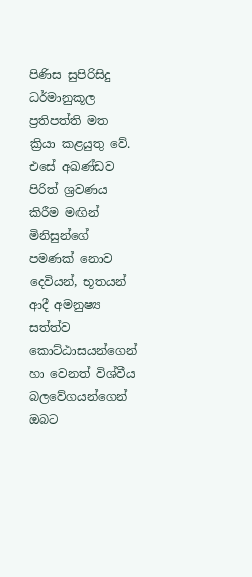පිණිස සුපිරිසිදු ධර්මානුකූල ප්‍රතිපත්ති මත ක්‍රියා කළයුතු වේ. එසේ අඛණ්ඩව පිරිත් ශ්‍රවණය කිරීම මඟින් මිනිසුන්ගේ පමණක් නොව දෙවියන්, භූතයන් ආදී අමනුෂ්‍ය සත්ත්ව කොට්ඨාසයන්ගෙන් හා වෙනත් විශ්වීය බලවේගයන්ගෙන් ඔබට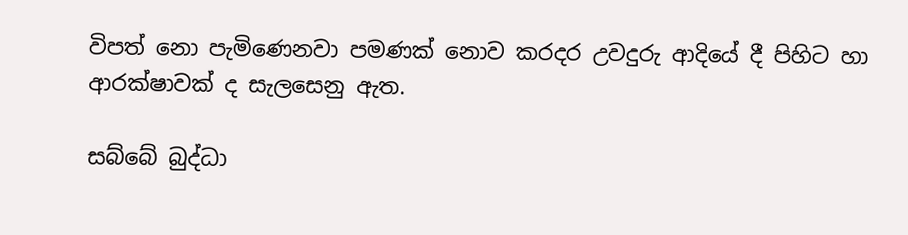විපත් නො පැමිණෙනවා පමණක් නොව කරදර උවදුරු ආදියේ දී පිහිට හා ආරක්ෂාවක් ද සැලසෙනු ඇත.

සබ්බේ බුද්ධා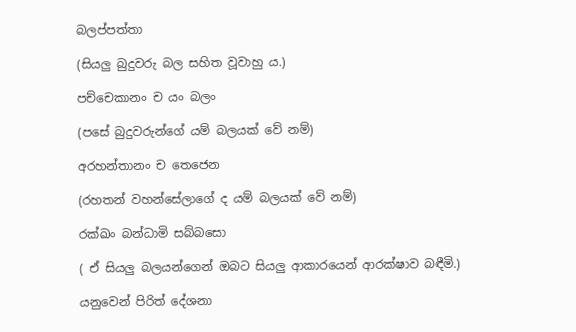බලප්පත්තා

(සියලු බුදුවරු බල සහිත වූවාහු ය.)

පච්චෙකානං ච යං බලං

(පසේ බුදුවරුන්ගේ යම් බලයක් වේ නම්)

අරහන්තානං ච තෙජෙන

(රහතන් වහන්සේලාගේ ද යම් බලයක් වේ නම්)

රක්ඛං බන්ධාමි සබ්බසො

( ඒ සියලු බලයන්ගෙන් ඔබට සියලු ආකාරයෙන් ආරක්ෂාව බඳීමි.)

යනුවෙන් පිරිත් දේශනා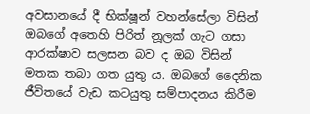අවසානයේ දී භික්ෂූන් වහන්සේලා විසින් ඔබගේ අතෙහි පිරිත් නූලක් ගැට ගසා ආරක්ෂාව සලසන බව ද ඔබ විසින් මතක තබා ගත යුතු ය. ඔබගේ දෛනික ජීවිතයේ වැඩ කටයුතු සම්පාදනය කිරීම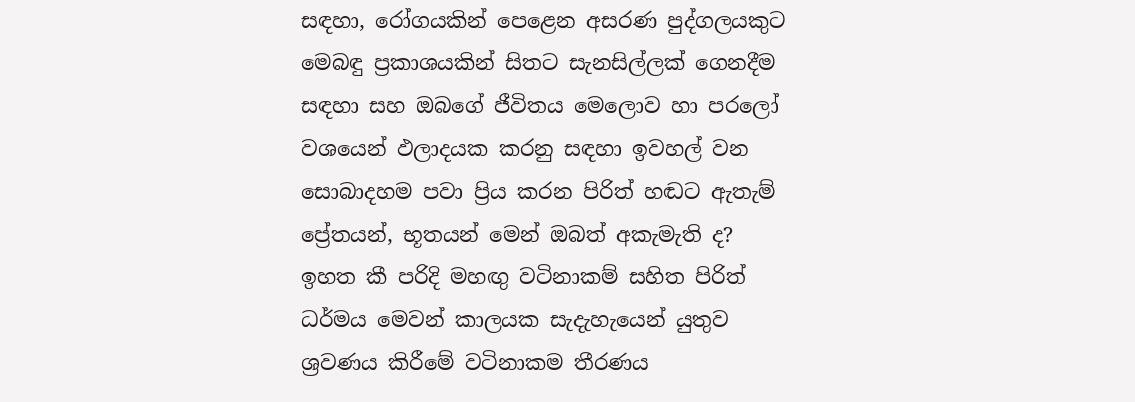සඳහා, රෝගයකින් පෙළෙන අසරණ පුද්ගලයකුට මෙබඳු ප්‍රකාශයකින් සිතට සැනසිල්ලක් ගෙනදීම සඳහා සහ ඔබගේ ජීවිතය මෙලොව හා පරලෝ වශයෙන් ඵලාදයක කරනු සඳහා ඉවහල් වන සොබාදහම පවා ප්‍රිය කරන පිරිත් හඬට ඇතැම් ප්‍රේතයන්, භූතයන් මෙන් ඔබත් අකැමැති ද? ඉහත කී පරිදි මහඟු වටිනාකම් සහිත පිරිත් ධර්මය මෙවන් කාලයක සැදැහැයෙන් යුතුව ශ්‍රවණය කිරීමේ වටිනාකම තීරණය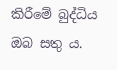කිරීමේ බුද්ධිය ඔබ සතු ය.